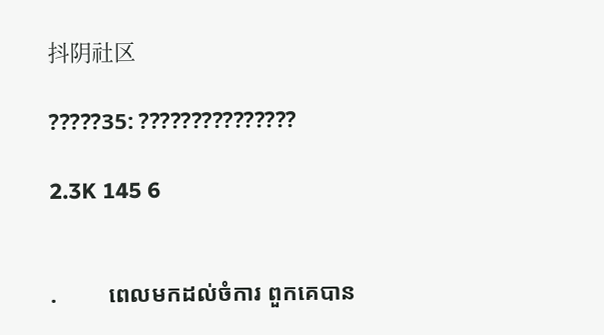抖阴社区

?????35: ???????????????

2.3K 145 6


.         ពេលមកដល់ចំការ ពួកគេបាន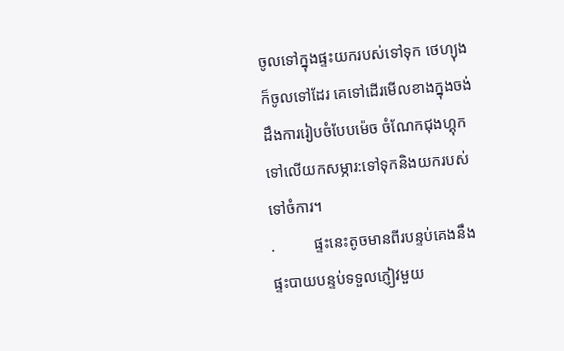ចូលទៅក្នុងផ្ទះយករបស់ទៅទុក ថេហ្យុងក៏ចូលទៅដែរ គេទៅដើរមើលខាងក្នុងចង់ដឹងការរៀបចំបែបម៉េច ចំណែកជុងហ្គុកទៅលើយកសម្ភារ:ទៅទុកនិងយករបស់ទៅចំការ។
.          ផ្ទះនេះតូចមានពីរបន្ទប់គេងនឹងផ្ទះបាយបន្ទប់ទទួលភ្ញៀវមួយ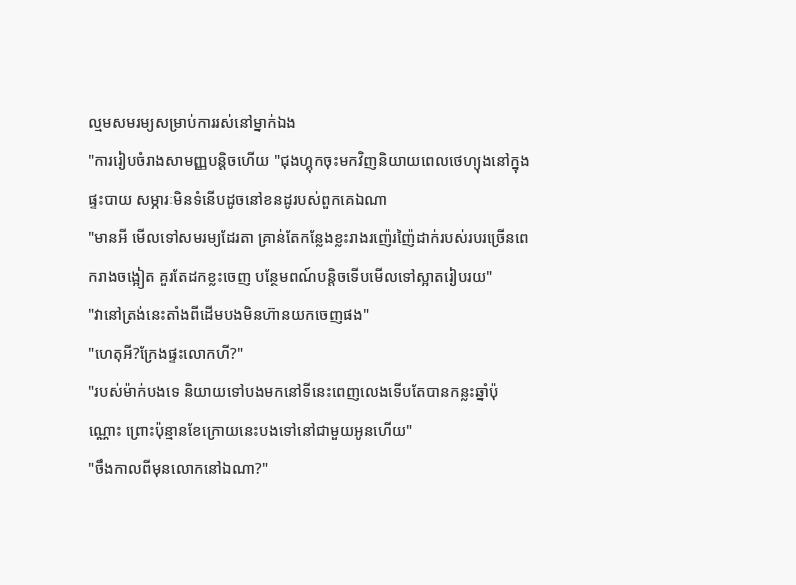ល្មមសមរម្យសម្រាប់ការរស់នៅម្នាក់ឯង
"ការរៀបចំរាងសាមញ្ញបន្តិចហើយ "ជុងហ្គុកចុះមកវិញនិយាយពេលថេហ្យុងនៅក្នុងផ្ទះបាយ សម្ភារៈមិនទំនើបដូចនៅខនដូរបស់ពួកគេឯណា
"មានអី មើលទៅសមរម្យដែរតា គ្រាន់តែកន្លែងខ្លះរាងរញ៉េរញ៉ៃដាក់របស់របរច្រើនពេករាងចង្អៀត គួរតែដកខ្លះចេញ បន្ថែមពណ៍បន្តិចទើបមើលទៅស្អាតរៀបរយ"
"វានៅត្រង់នេះតាំងពីដើមបងមិនហ៊ានយកចេញផង"
"ហេតុអី?ក្រែងផ្ទះលោកហី?"
"របស់ម៉ាក់បងទេ និយាយទៅបងមកនៅទីនេះពេញលេងទើបតែបានកន្លះឆ្នាំប៉ុណ្ណោះ ព្រោះប៉ុន្មានខែក្រោយនេះបងទៅនៅជាមួយអូនហើយ"
"ចឹងកាលពីមុនលោកនៅឯណា?"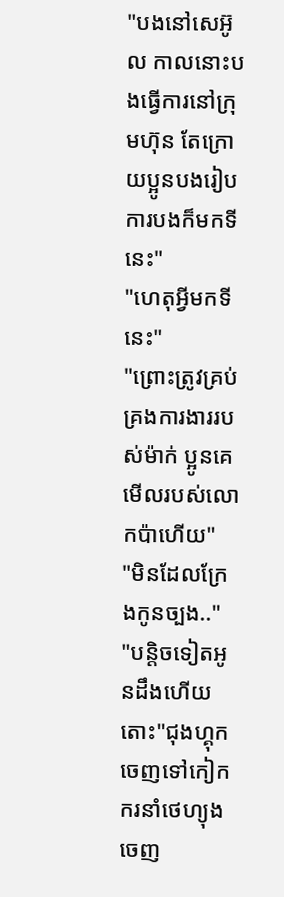"បងនៅសេអ៊ូល កាលនោះបងធ្វើការនៅក្រុមហ៊ុន តែក្រោយប្អូនបងរៀបការបងក៏មកទីនេះ"
"ហេតុអី្វមកទីនេះ"
"ព្រោះត្រូវគ្រប់គ្រងការងាររបស់ម៉ាក់ ប្អូនគេមើលរបស់លោកប៉ាហើយ"
"មិនដែលក្រែងកូនច្បង.."
"បន្តិចទៀតអូនដឹងហើយ តោះ"ជុងហ្គុកចេញទៅកៀកករនាំថេហ្យុងចេញ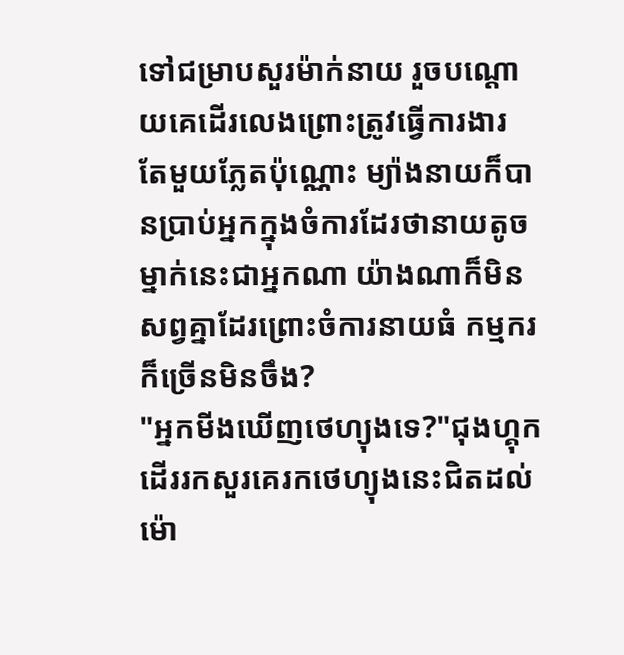ទៅជម្រាបសួរម៉ាក់នាយ រួចបណ្ដោយគេដើរលេងព្រោះត្រូវធ្វើការងារ តែមួយភ្លែតប៉ុណ្ណោះ ម្យ៉ាងនាយក៏បានប្រាប់អ្នកក្នុងចំការដែរថានាយតូចម្នាក់នេះជាអ្នកណា យ៉ាងណាក៏មិនសព្វគ្នាដែរព្រោះចំការនាយធំ កម្មករក៏ច្រើនមិនចឹង?
"អ្នកមីងឃើញថេហ្យុងទេ?"ជុងហ្គុកដើររកសួរគេរកថេហ្យុងនេះជិតដល់ម៉ោ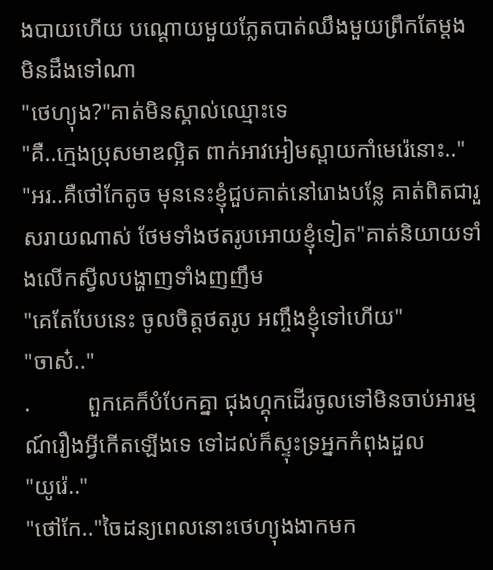ងបាយហើយ បណ្ដោយមួយភ្លែតបាត់ឈឹងមួយព្រឹកតែម្ដង មិនដឹងទៅណា
"ថេហ្យុង?"គាត់មិនស្គាល់ឈ្មោះទេ
"គឺ..ក្មេងប្រុសមាឌល្អិត ពាក់អាវអៀមស្ពាយកាំមេរ៉េនោះ.."
"អរ..គឺថៅកែតូច មុននេះខ្ញុំជួបគាត់នៅរោងបន្លែ គាត់ពិតជារួសរាយណាស់ ថែមទាំងថតរូបអោយខ្ញុំទៀត"គាត់និយាយទាំងលើកស្វីលបង្ហាញទាំងញញឹម
"គេតែបែបនេះ ចូលចិត្តថតរូប អញ្ចឹងខ្ញុំទៅហើយ"
"ចាស៎.."
.          ពួកគេក៏បំបែកគ្នា ជុងហ្គុកដើរចូលទៅមិនចាប់អារម្មណ៍រឿងអី្វកើតឡើងទេ ទៅដល់ក៏ស្ទុះទ្រអ្នកកំពុងដួល
"យូរ៉េ.."
"ថៅកែ.."ចៃដន្យពេលនោះថេហ្យុងងាកមក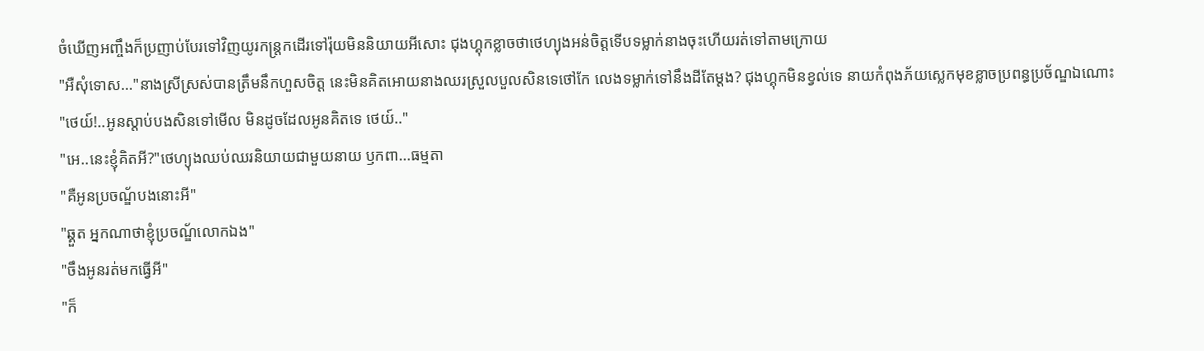ចំឃើញអញ្ចឹងក៏ប្រញាប់បែរទៅវិញយូរកន្ត្រកដើរទៅរ៉ុយមិននិយាយអីសោះ ជុងហ្គុកខ្លាចថាថេហ្យុងអន់ចិត្តទើបទម្លាក់នាងចុះហើយរត់ទៅតាមក្រោយ
"អឺសុំទោស..."នាងស្រីស្រស់បានត្រឹមនឹកហួសចិត្ត នេះមិនគិតអោយនាងឈរស្រួលបួលសិនទេថៅកែ លេងទម្លាក់ទៅនឹងដីតែម្ដង? ជុងហ្គុកមិនខ្វល់ទេ នាយកំពុងភ័យស្លេកមុខខ្លាចប្រពន្ធប្រច័ណ្ឌឯណោះ
"ថេយ៍!..អូនស្ដាប់បងសិនទៅមើល មិនដូចដែលអូនគិតទេ ថេយ៍.."
"អេ..នេះខ្ញុំគិតអី?"ថេហ្យុងឈប់ឈរនិយាយជាមួយនាយ ឫកពា...ធម្មតា
"គឺអូនប្រចណ្ឌ័បងនោះអី"
"ឆ្គួត អ្នកណាថាខ្ញុំប្រចណ្ឌ័លោកឯង"
"ចឹងអូនរត់មកធ្វើអី"
"ក៏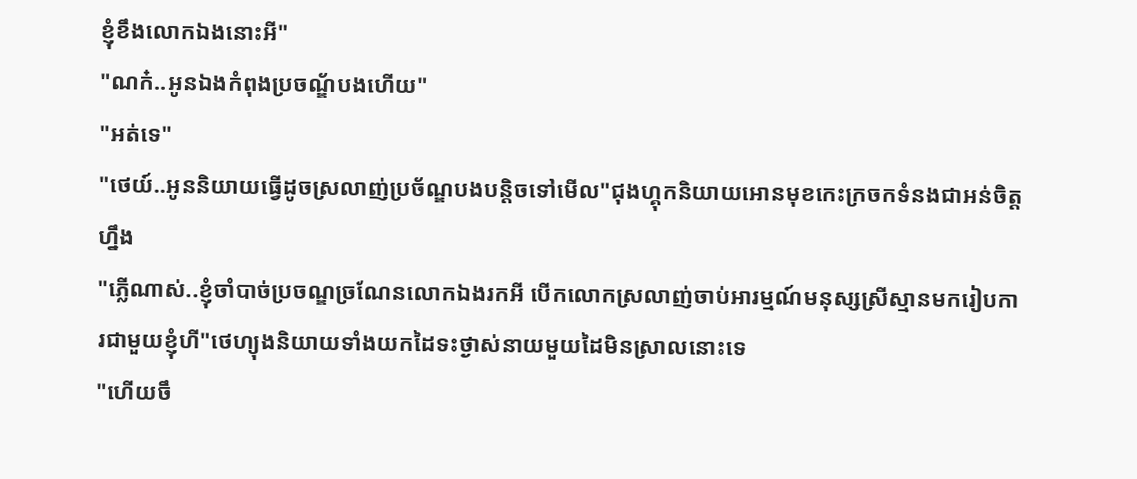ខ្ញុំខឹងលោកឯងនោះអី"
"ណក៎..អូនឯងកំពុងប្រចណ្ឌ័បងហើយ"
"អត់ទេ"
"ថេយ៍..អូននិយាយធ្វើដូចស្រលាញ់ប្រច័ណ្ឌបងបន្តិចទៅមើល"ជុងហ្គុកនិយាយអោនមុខកេះក្រចកទំនងជាអន់ចិត្តហ្នឹង
"ភ្លើណាស់..ខ្ញុំចាំបាច់ប្រចណ្ឌច្រណែនលោកឯងរកអី បើកលោកស្រលាញ់ចាប់អារម្មណ៍មនុស្សស្រីស្មានមករៀបការជាមួយខ្ញុំហី"ថេហ្យុងនិយាយទាំងយកដៃទះថ្ងាស់នាយមួយដៃមិនស្រាលនោះទេ
"ហើយចឹ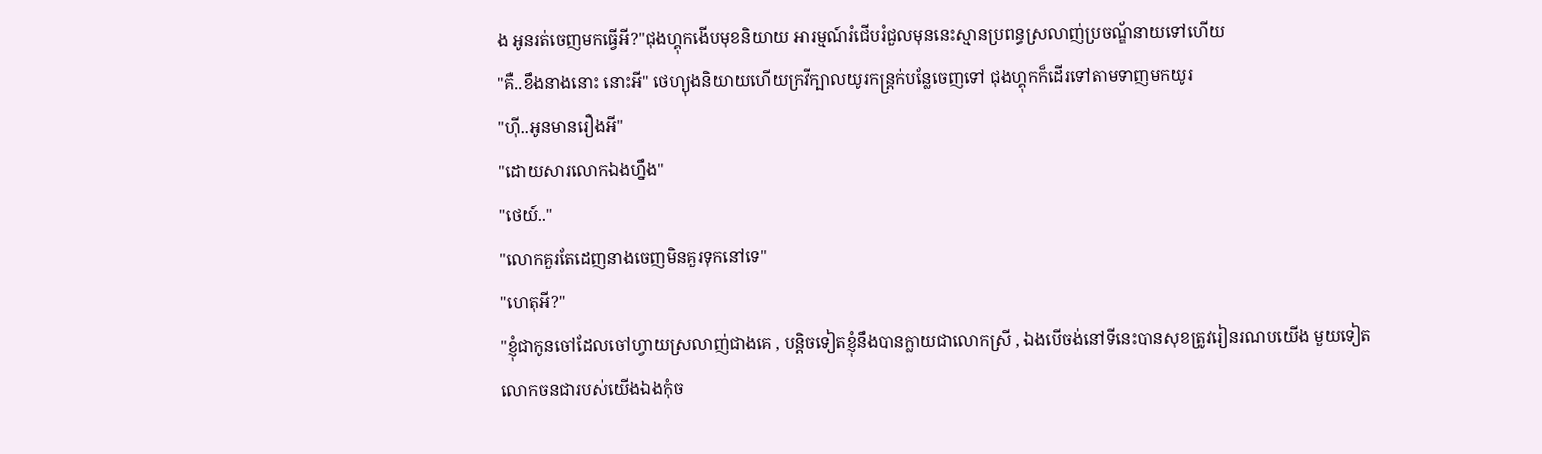ង អូនរត់ចេញមកធ្វើអី?"ជុងហ្គុកងើបមុខនិយាយ អារម្មណ៍រំជើបរំជួលមុននេះស្មានប្រពន្ធស្រលាញ់ប្រចណ្ឌ័នាយទៅហើយ
"គឺ..ខឹងនាងនោះ នោះអី" ថេហ្យុងនិយាយហើយក្រវីក្បាលយូរកន្រ្តក់បន្លែចេញទៅ ជុងហ្គុកក៏ដើរទៅតាមទាញមកយូរ
"ហ៊ី..អូនមានរឿងអី"
"ដោយសារលោកឯងហ្នឹង"
"ថេយ៍.."
"លោកគួរតែដេញនាងចេញមិនគួរទុកនៅទេ"
"ហេតុអី?"
"ខ្ញុំជាកូនចៅដែលចៅហ្វាយស្រលាញ់ជាងគេ , បន្តិចទៀតខ្ញុំនឹងបានក្លាយជាលោកស្រី , ឯងបើចង់នៅទីនេះបានសុខត្រូវរៀនរណបយើង មួយទៀត លោកចនជារបស់យើងឯងកុំច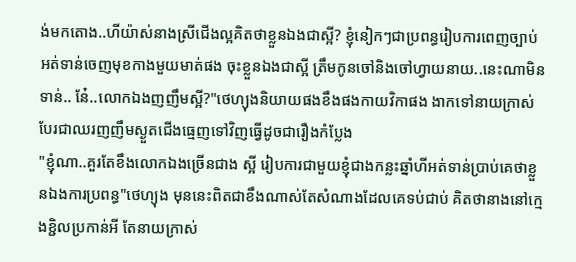ង់មកតោង..ហីយ៉ាស់នាងស្រីជើងល្អគិតថាខ្លួនឯងជាស្អី? ខ្ញុំនៀកៗជាប្រពន្ធរៀបការពេញច្បាប់អត់ទាន់ចេញមុខកាងមួយមាត់ផង ចុះខ្លួនឯងជាស្អី ត្រឹមកូនចៅនិងចៅហ្វាយនាយ..នេះណាមិនទាន់.. នែ៎..លោកឯងញញឹមស្អី?"ថេហ្យុងនិយាយផងខឹងផងកាយវិកាផង ងាកទៅនាយក្រាស់បែរជាឈរញញឹមស្ងួតជើងធ្មេញទៅវិញធ្វើដូចជារឿងកំប្លែង
"ខ្ញុំណា..គួរតែខឹងលោកឯងច្រើនជាង ស្អី រៀបការជាមួយខ្ញុំជាងកន្លះឆ្នាំហីអត់ទាន់ប្រាប់គេថាខ្លួនឯងការប្រពន្ធ"ថេហ្យុង មុននេះពិតជាខឹងណាស់តែសំណាងដែលគេទប់ជាប់ គិតថានាងនៅក្មេងខ្ជិលប្រកាន់អី តែនាយក្រាស់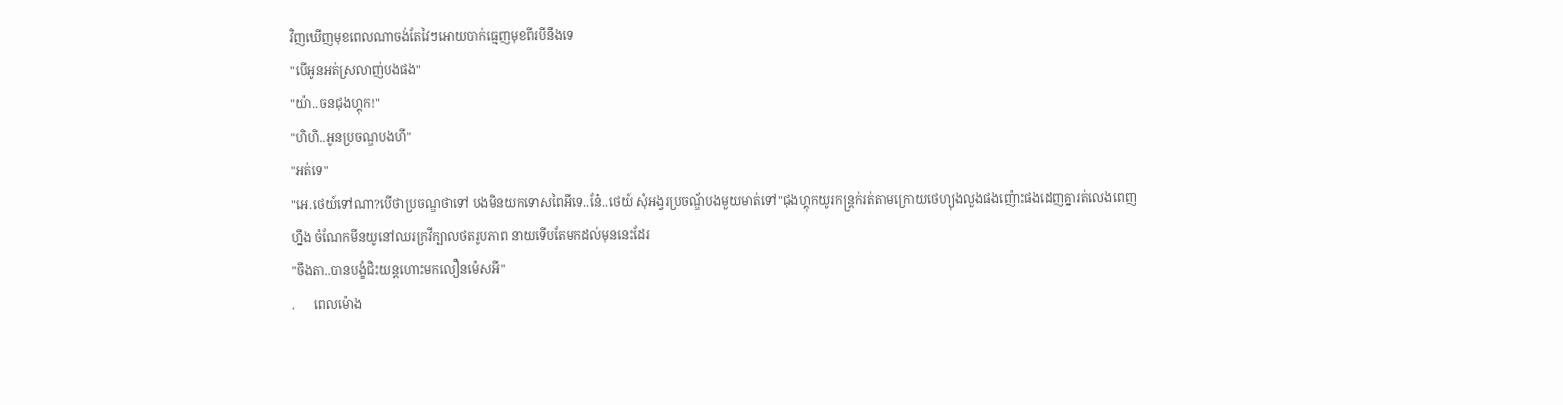វិញឃើញមុខពេលណាចង់តែវៃៗអោយបាក់ធ្មេញមុខពីរបីនឹងទេ
"បើអូនអត់ស្រលាញ់បងផង"
"យ៉ា..ចនជុងហ្គុក!"
"ហិហិ..អូនប្រចណ្ឌបងហី"
"អត់ទេ"
"អេ.ថេយ៍ទៅណា?បើថាប្រចណ្ឌថាទៅ បងមិនយកទោសពៃអីទេ..នែ៎..ថេយ៍ សុំអង្វរប្រចណ្ឌ័បងមួយមាត់ទៅ"ជុងហ្គុកយូរកន្រ្តក់រត់តាមក្រោយថេហ្យុងលួងផងញ៉ោះផងដេញគ្នារត់លេងពេញហ្នឹង ចំណែកមីនយូនៅឈរក្រវីក្បាលថតរូបភាព នាយទើបតែមកដល់មុននេះដែរ
"ចឹងតា..បានបង្ខំជិះយន្តហោះមកលឿនម៉េសអី"
.      ពេលម៉ោង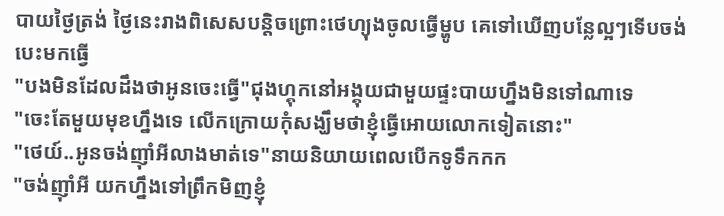បាយថ្ងៃត្រង់ ថ្ងៃនេះរាងពិសេសបន្តិចព្រោះថេហ្យុងចូលធ្វើម្ហូប គេទៅឃើញបន្លែល្អៗទើបចង់បេះមកធ្វើ
"បងមិនដែលដឹងថាអូនចេះធ្វើ"ជុងហ្គុកនៅអង្គុយជាមួយផ្ទះបាយហ្នឹងមិនទៅណាទេ
"ចេះតែមួយមុខហ្នឹងទេ លើកក្រោយកុំសង្ឃឹមថាខ្ញុំធ្វើអោយលោកទៀតនោះ"
"ថេយ៍..អូនចង់ញ៉ាំអីលាងមាត់ទេ"នាយនិយាយពេលបើកទូទឹកកក
"ចង់ញ៉ាំអី យកហ្នឹងទៅព្រឹកមិញខ្ញុំ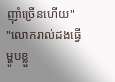ញ៉ាំច្រើនហើយ"
"លោករាល់ដងធ្វើម្ហូបខ្លួ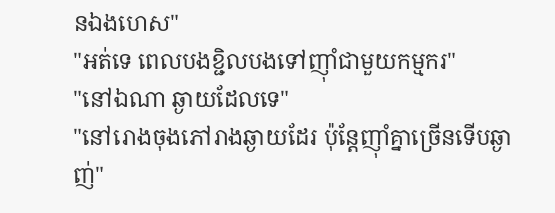នឯងហេស"
"អត់ទេ ពេលបងខ្ជិលបងទៅញ៉ាំជាមួយកម្មករ"
"នៅឯណា ឆ្ងាយដែលទេ"
"នៅរោងចុងភៅរាងឆ្ងាយដែរ ប៉ុន្តែញ៉ាំគ្នាច្រើនទើបឆ្ងាញ់"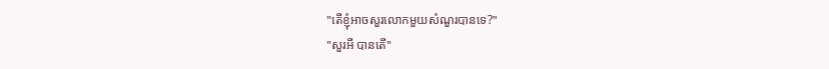"តើខ្ញុំអាចសួរលោកមួយសំណួរបានទេ?"
"សួរអី បានតើ"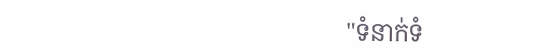"ទំនាក់ទំ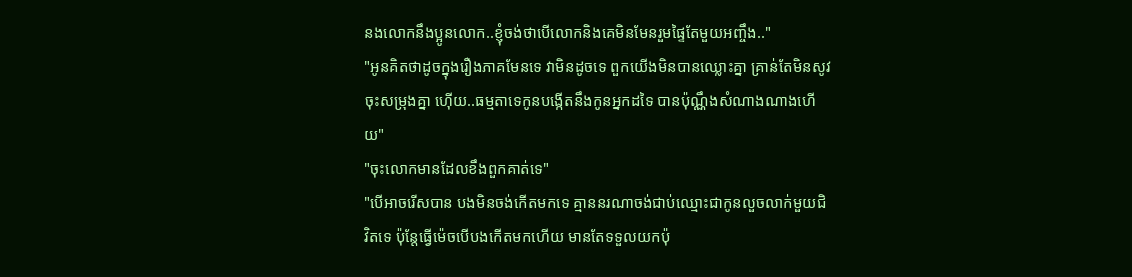នងលោកនឹងប្អូនលោក..ខ្ញុំចង់ថាបើលោកនិងគេមិនមែនរួមផ្ទៃតែមួយអញ្ចឹង.."
"អូនគិតថាដូចក្នុងរឿងភាគមែនទេ វាមិនដូចទេ ពួកយើងមិនបានឈ្លោះគ្នា គ្រាន់តែមិនសូវចុះសម្រុងគ្នា ហ៊ើយ..ធម្មតាទេកូនបង្កើតនឹងកូនអ្នកដទៃ បានប៉ុណ្ណឹងសំណាងណាងហើយ"
"ចុះលោកមានដែលខឹងពួកគាត់ទេ"
"បើអាចរើសបាន បងមិនចង់កើតមកទេ គ្មាននរណាចង់ជាប់ឈ្មោះជាកូនលួចលាក់មួយជិវិតទេ ប៉ុន្តែធ្វើម៉េចបើបងកើតមកហើយ មានតែទទួលយកប៉ុ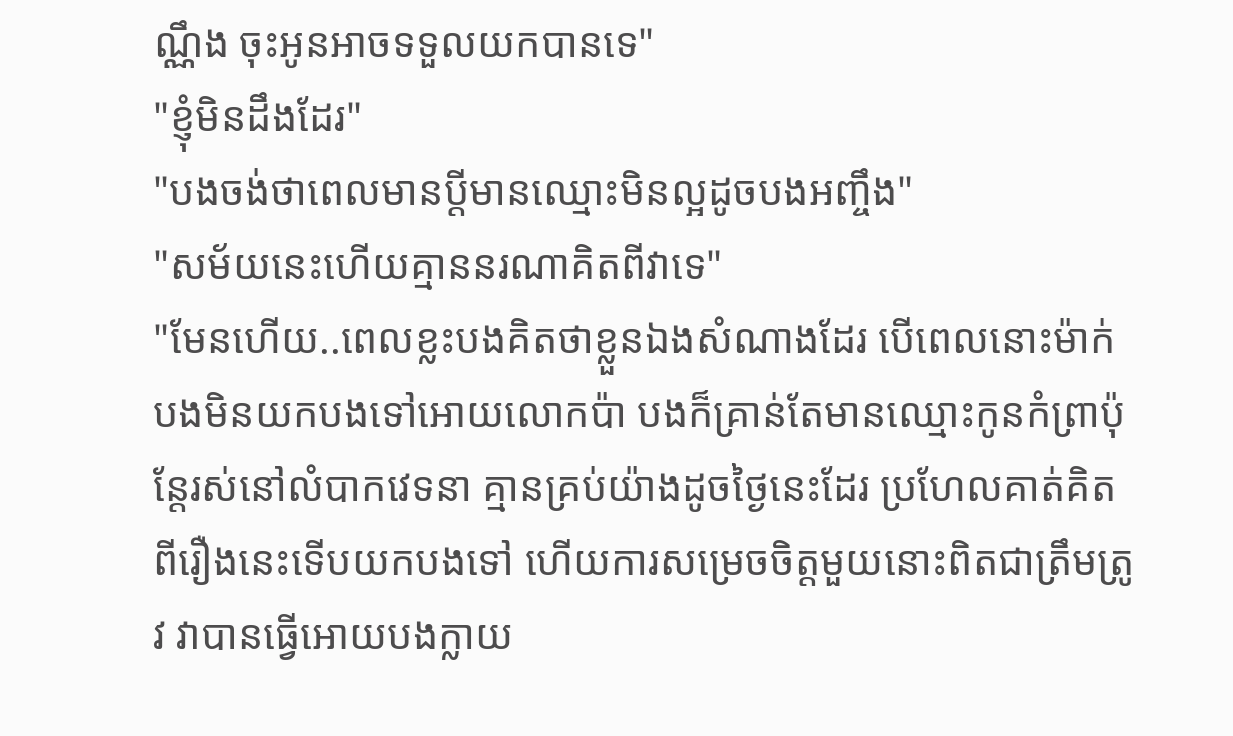ណ្ណឹង ចុះអូនអាចទទួលយកបានទេ"
"ខ្ញុំមិនដឹងដែរ"
"បងចង់ថាពេលមានប្ដីមានឈ្មោះមិនល្អដូចបងអញ្ចឹង"
"សម័យនេះហើយគ្មាននរណាគិតពីវាទេ"
"មែនហើយ..ពេលខ្លះបងគិតថាខ្លួនឯងសំណាងដែរ បើពេលនោះម៉ាក់បងមិនយកបងទៅអោយលោកប៉ា បងក៏គ្រាន់តែមានឈ្មោះកូនកំព្រាប៉ុន្តែរស់នៅលំបាកវេទនា គ្មានគ្រប់យ៉ាងដូចថ្ងៃនេះដែរ ប្រហែលគាត់គិតពីរឿងនេះទើបយកបងទៅ ហើយការសម្រេចចិត្តមួយនោះពិតជាត្រឹមត្រូវ វាបានធ្វើអោយបងក្លាយ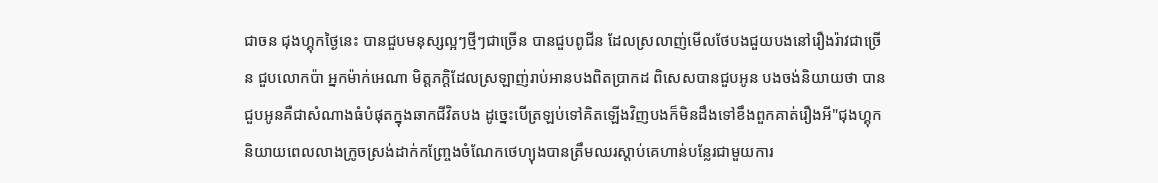ជាចន ជុងហ្គុកថ្ងៃនេះ បានជួបមនុស្សល្អៗថ្មីៗជាច្រើន បានជួបពូជីន ដែលស្រលាញ់មើលថែបងជួយបងនៅរឿងរ៉ាវជាច្រើន ជួបលោកប៉ា អ្នកម៉ាក់អេណា មិត្តភក្តិដែលស្រឡាញ់រាប់អានបងពិតប្រាកដ ពិសេសបានជួបអូន បងចង់និយាយថា បានជួបអូនគឺជាសំណាងធំបំផុតក្នុងឆាកជីវិតបង ដូច្នេះបើត្រឡប់ទៅគិតឡើងវិញបងក៏មិនដឹងទៅខឹងពួកគាត់រឿងអី"ជុងហ្គុកនិយាយពេលលាងក្រូចស្រង់ដាក់កញ្ច្រែងចំណែកថេហ្យុងបានត្រឹមឈរស្ដាប់គេហាន់បន្លែរជាមួយការ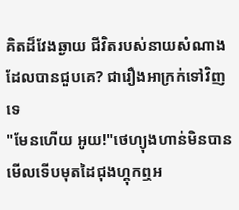គិតដ៏វែងឆ្ងាយ ជីវិតរបស់នាយសំណាងដែលបានជួបគេ? ជារឿងអាក្រក់ទៅវិញទេ
"មែនហើយ អូយ!"ថេហ្យុងហាន់មិនបានមើលទើបមុតដៃជុងហ្គុកឮអ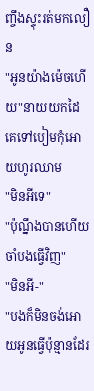ញ្ចឹងស្ទុះរត់មកលឿន
"អូនយ៉ាងម៉េចហើយ"នាយយកដៃគេទៅបៀមកុំអោយហូរឈាម
"មិនអីទេ"
"ប៉ុណ្នឹងបានហើយ ចាំបងធ្វើវិញ"
"មិនអី-"
"បងក៏មិនចង់អោយអូនធ្វើប៉ុន្មានដែរ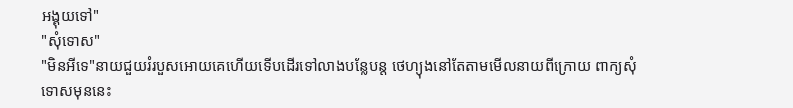អង្គុយទៅ"
"សុំទោស"
"មិនអីទេ"នាយជួយរំរបួសអោយគេហើយទើបដើរទៅលាងបន្លែបន្ត ថេហ្យុងនៅតែតាមមើលនាយពីក្រោយ ពាក្យសុំទោសមុននេះ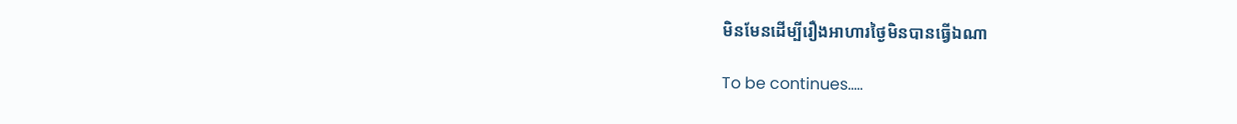មិនមែនដើម្បីរឿងអាហារថ្ងៃមិនបានធ្វើឯណា

To be continues.....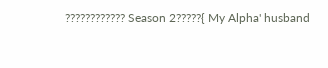???????????? Season 2?????{ My Alpha' husband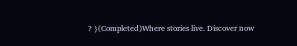? }(Completed)Where stories live. Discover now